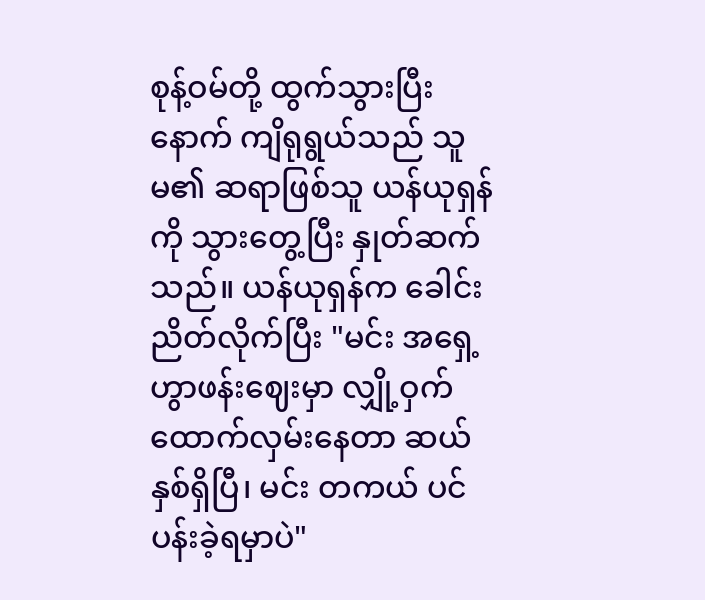စုန့်ဝမ်တို့ ထွက်သွားပြီးနောက် ကျိရုရွယ်သည် သူမ၏ ဆရာဖြစ်သူ ယန်ယုရှန်ကို သွားတွေ့ပြီး နှုတ်ဆက်သည်။ ယန်ယုရှန်က ခေါင်းညိတ်လိုက်ပြီး "မင်း အရှေ့ဟွာဖန်းဈေးမှာ လျှို့ဝှက်ထောက်လှမ်းနေတာ ဆယ်နှစ်ရှိပြီ၊ မင်း တကယ် ပင်ပန်းခဲ့ရမှာပဲ"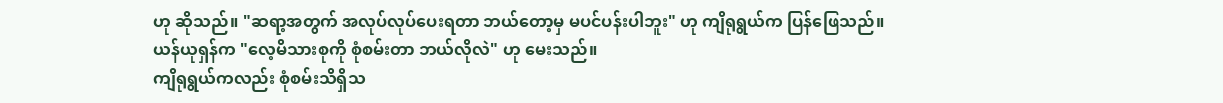ဟု ဆိုသည်။ "ဆရာ့အတွက် အလုပ်လုပ်ပေးရတာ ဘယ်တော့မှ မပင်ပန်းပါဘူး" ဟု ကျိရုရွယ်က ပြန်ဖြေသည်။
ယန်ယုရှန်က "လေ့မိသားစုကို စုံစမ်းတာ ဘယ်လိုလဲ" ဟု မေးသည်။
ကျိရုရွယ်ကလည်း စုံစမ်းသိရှိသ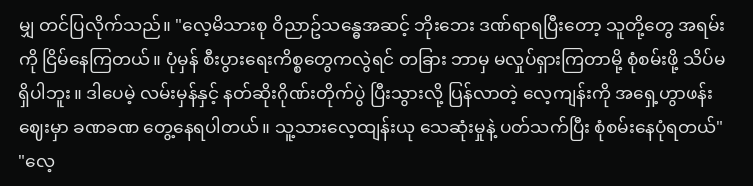မျှ တင်ပြလိုက်သည်။ "လေ့မိသားစု ဝိညာဥ်သန္ဓေအဆင့် ဘိုးဘေး ဒဏ်ရာရပြီးတော့ သူတို့တွေ အရမ်းကို ငြိမ်နေကြတယ်။ ပုံမှန် စီးပွားရေးကိစ္စတွေကလွဲရင် တခြား ဘာမှ မလှုပ်ရှားကြတာမို့ စုံစမ်းဖို့ သိပ်မရှိပါဘူး။ ဒါပေမဲ့ လမ်းမှန်နှင့် နတ်ဆိုးဂိုဏ်းတိုက်ပွဲ ပြီးသွားလို့ ပြန်လာတဲ့ လေ့ကျန်းကို အရှေ့ဟွာဖန်းဈေးမှာ ခဏခဏ တွေ့နေရပါတယ်။ သူ့သားလေ့ထျန်းယု သေဆုံးမှုနဲ့ ပတ်သက်ပြီး စုံစမ်းနေပုံရတယ်"
"လေ့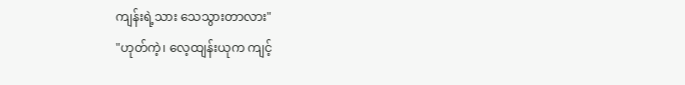ကျန်းရဲ့သား သေသွားတာလား"
"ဟုတ်ကဲ့၊ လေ့ထျန်းယုက ကျင့်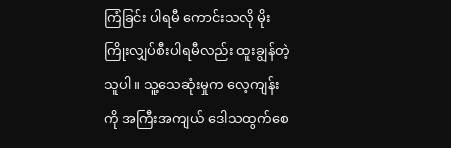ကြံခြင်း ပါရမီ ကောင်းသလို မိုးကြိုးလျှပ်စီးပါရမီလည်း ထူးချွန်တဲ့သူပါ။ သူ့သေဆုံးမှုက လေ့ကျန်းကို အကြီးအကျယ် ဒေါသထွက်စေ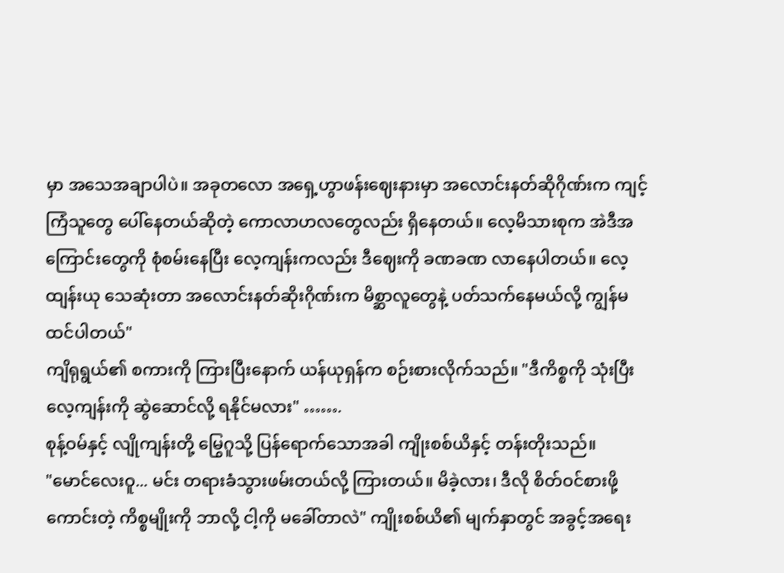မှာ အသေအချာပါပဲ။ အခုတလော အရှေ့ဟွာဖန်းဈေးနားမှာ အလောင်းနတ်ဆိုဂိုဏ်းက ကျင့်ကြံသူတွေ ပေါ်နေတယ်ဆိုတဲ့ ကောလာဟလတွေလည်း ရှိနေတယ်။ လေ့မိသားစုက အဲဒီအကြောင်းတွေကို စုံစမ်းနေပြီး လေ့ကျန်းကလည်း ဒီဈေးကို ခဏခဏ လာနေပါတယ်။ လေ့ထျန်းယု သေဆုံးတာ အလောင်းနတ်ဆိုးဂိုဏ်းက မိစ္ဆာလူတွေနဲ့ ပတ်သက်နေမယ်လို့ ကျွန်မ ထင်ပါတယ်"
ကျိရုရွယ်၏ စကားကို ကြားပြီးနောက် ယန်ယုရှန်က စဉ်းစားလိုက်သည်။ "ဒီကိစ္စကို သုံးပြီး လေ့ကျန်းကို ဆွဲဆောင်လို့ ရနိုင်မလား" …….
စုန့်ဝမ်နှင့် လျိုကျန်းတို့ မြွေဂူသို့ ပြန်ရောက်သောအခါ ကျိုးစစ်ယိနှင့် တန်းတိုးသည်။
"မောင်လေးဝူ... မင်း တရားခံသွားဖမ်းတယ်လို့ ကြားတယ်။ မိခဲ့လား၊ ဒီလို စိတ်ဝင်စားဖို့ကောင်းတဲ့ ကိစ္စမျိုးကို ဘာလို့ ငါ့ကို မခေါ်တာလဲ" ကျိုးစစ်ယိ၏ မျက်နှာတွင် အခွင့်အရေး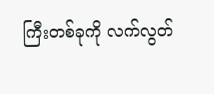ကြီးတစ်ခုကို လက်လွတ်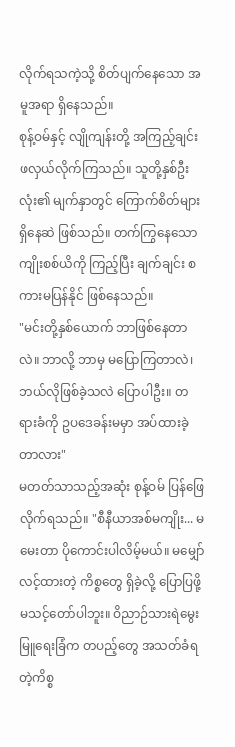လိုက်ရသကဲ့သို့ စိတ်ပျက်နေသော အမူအရာ ရှိနေသည်။
စုန့်ဝမ်နှင့် လျိုကျန်းတို့ အကြည့်ချင်း ဖလှယ်လိုက်ကြသည်။ သူတို့နှစ်ဦးလုံး၏ မျက်နှာတွင် ကြောက်စိတ်များ ရှိနေဆဲ ဖြစ်သည်။ တက်ကြွနေသော ကျိုးစစ်ယိကို ကြည့်ပြီး ချက်ချင်း စကားမပြန်နိုင် ဖြစ်နေသည်။
"မင်းတို့နှစ်ယောက် ဘာဖြစ်နေတာလဲ။ ဘာလို့ ဘာမှ မပြောကြတာလဲ၊ ဘယ်လိုဖြစ်ခဲ့သလဲ ပြောပါဦး။ တရားခံကို ဥပဒေခန်းမမှာ အပ်ထားခဲ့တာလား"
မတတ်သာသည့်အဆုံး စုန့်ဝမ် ပြန်ဖြေလိုက်ရသည်။ "စီနီယာအစ်မကျိုး... မမေးတာ ပိုကောင်းပါလိမ့်မယ်။ မမျှော်လင့်ထားတဲ့ ကိစ္စတွေ ရှိခဲ့လို့ ပြောပြဖို့ မသင့်တော်ပါဘူး။ ဝိညာဉ်သားရဲမွေးမြူရေးခြံက တပည့်တွေ အသတ်ခံရတဲ့ကိစ္စ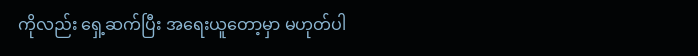ကိုလည်း ရှေ့ဆက်ပြီး အရေးယူတော့မှာ မဟုတ်ပါ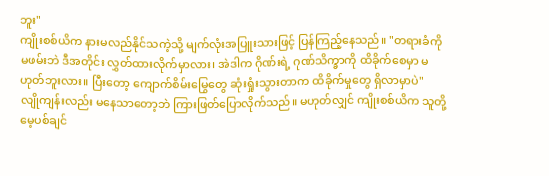ဘူး"
ကျိုးစစ်ယိက နားမလည်နိုင်သကဲ့သို့ မျက်လုံးအပြူးသားဖြင့် ပြန်ကြည့်နေသည်။ "တရားခံကို မဖမ်းဘဲ ဒီအတိုင်း လွှတ်ထားလိုက်မှာလား၊ အဲဒါက ဂိုဏ်းရဲ့ ဂုဏ်သိက္ခာကို ထိခိုက်စေမှာ မဟုတ်ဘူးလား။ ပြီးတော့ ကျောက်စိမ်းမြွေတွေ ဆုံးရှုံးသွားတာက ထိခိုက်မှုတွေ ရှိလာမှာပဲ"
လျိုကျန်းလည်း မနေသာတော့ဘဲ ကြားဖြတ်ပြောလိုက်သည်။ မဟုတ်လျှင် ကျိုးစစ်ယိက သူတို့ မေ့ပစ်ချင်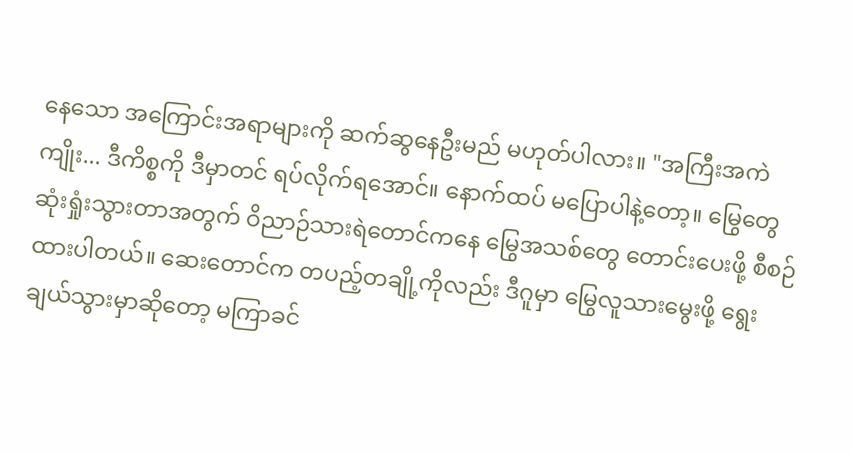နေသော အကြောင်းအရာများကို ဆက်ဆွနေဦးမည် မဟုတ်ပါလား။ "အကြီးအကဲကျိုး... ဒီကိစ္စကို ဒီမှာတင် ရပ်လိုက်ရအောင်။ နောက်ထပ် မပြောပါနဲ့တော့။ မြွေတွေ ဆုံးရှုံးသွားတာအတွက် ဝိညာဉ်သားရဲတောင်ကနေ မြွေအသစ်တွေ တောင်းပေးဖို့ စီစဉ်ထားပါတယ်။ ဆေးတောင်က တပည့်တချို့ကိုလည်း ဒီဂူမှာ မြွေလူသားမွေးဖို့ ရွေးချယ်သွားမှာဆိုတော့ မကြာခင်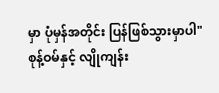မှာ ပုံမှန်အတိုင်း ပြန်ဖြစ်သွားမှာပါ"
စုန့်ဝမ်နှင့် လျိုကျန်း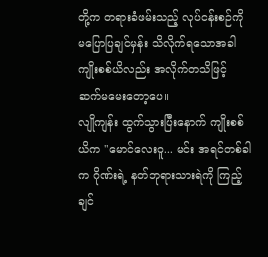တို့က တရားခံဖမ်းသည့် လုပ်ငန်းစဉ်ကို မပြောပြချင်မှန်း သိလိုက်ရသောအခါ ကျိုးစစ်ယိလည်း အလိုက်တသိဖြင့် ဆက်မမေးတော့ပေ။
လျိုကျန်း ထွက်သွားပြီးနောက် ကျိုးစစ်ယိက "မောင်လေးဝူ... မင်း အရင်တစ်ခါက ဂိုဏ်းရဲ့ နတ်ဘုရားသားရဲကို ကြည့်ချင်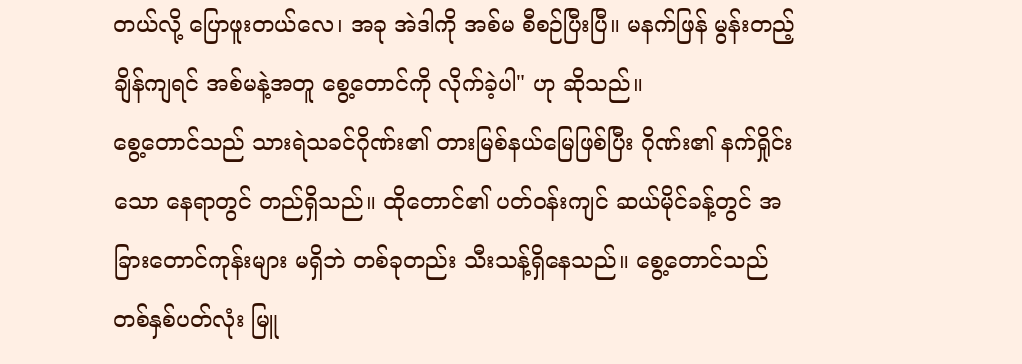တယ်လို့ ပြောဖူးတယ်လေ၊ အခု အဲဒါကို အစ်မ စီစဉ်ပြီးပြီ။ မနက်ဖြန် မွန်းတည့်ချိန်ကျရင် အစ်မနဲ့အတူ စွေ့တောင်ကို လိုက်ခဲ့ပါ" ဟု ဆိုသည်။
စွေ့တောင်သည် သားရဲသခင်ဂိုဏ်း၏ တားမြစ်နယ်မြေဖြစ်ပြီး ဂိုဏ်း၏ နက်ရှိုင်းသော နေရာတွင် တည်ရှိသည်။ ထိုတောင်၏ ပတ်ဝန်းကျင် ဆယ်မိုင်ခန့်တွင် အခြားတောင်ကုန်းများ မရှိဘဲ တစ်ခုတည်း သီးသန့်ရှိနေသည်။ စွေ့တောင်သည် တစ်နှစ်ပတ်လုံး မြူ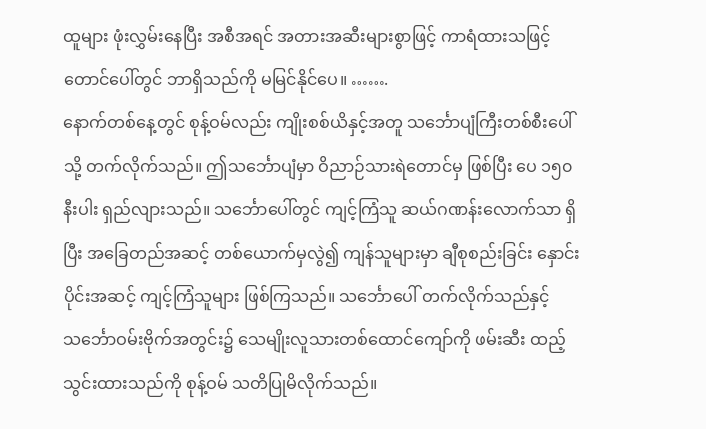ထူများ ဖုံးလွှမ်းနေပြီး အစီအရင် အတားအဆီးများစွာဖြင့် ကာရံထားသဖြင့် တောင်ပေါ်တွင် ဘာရှိသည်ကို မမြင်နိုင်ပေ။ …….
နောက်တစ်နေ့တွင် စုန့်ဝမ်လည်း ကျိုးစစ်ယိနှင့်အတူ သင်္ဘောပျံကြီးတစ်စီးပေါ်သို့ တက်လိုက်သည်။ ဤသင်္ဘောပျံမှာ ဝိညာဉ်သားရဲတောင်မှ ဖြစ်ပြီး ပေ ၁၅၀ နီးပါး ရှည်လျားသည်။ သင်္ဘောပေါ်တွင် ကျင့်ကြံသူ ဆယ်ဂဏန်းလောက်သာ ရှိပြီး အခြေတည်အဆင့် တစ်ယောက်မှလွဲ၍ ကျန်သူများမှာ ချီစုစည်းခြင်း နှောင်းပိုင်းအဆင့် ကျင့်ကြံသူများ ဖြစ်ကြသည်။ သင်္ဘောပေါ် တက်လိုက်သည်နှင့် သင်္ဘောဝမ်းဗိုက်အတွင်း၌ သေမျိုးလူသားတစ်ထောင်ကျော်ကို ဖမ်းဆီး ထည့်သွင်းထားသည်ကို စုန့်ဝမ် သတိပြုမိလိုက်သည်။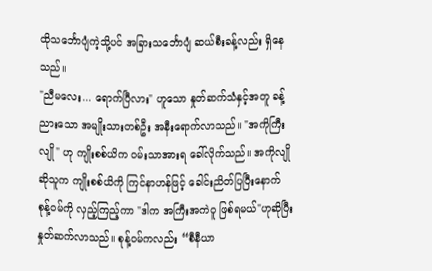ထိုသင်္ဘောပျံကဲ့သို့ပင် အခြားသင်္ဘောပျံ ဆယ်စီးခန့်လည်း ရှိနေသည်။
"ညီမလေး... ရောက်ပြီလား" ဟူသော နှုတ်ဆက်သံနှင့်အတူ ခန့်ညားသော အမျိုးသားတစ်ဦး အနီးရောက်လာသည်။ "အကိုကြီးလျို" ဟု ကျိုးစစ်ယိက ဝမ်းသာအားရ ခေါ်လိုက်သည်။ အကိုလျိုဆိုသူက ကျိုးစစ်ယိကို ကြင်နာဟန်ဖြင့် ခေါင်းညိတ်ပြပြီးနောက် စုန့်ဝမ်ကို လှည့်ကြည့်ကာ "ဒါက အကြီးအကဲဝူ ဖြစ်ရမယ်"ဟုဆိုပြီး နှုတ်ဆက်လာသည်။ စုန့်ဝမ်ကလည်း “စီနီယာ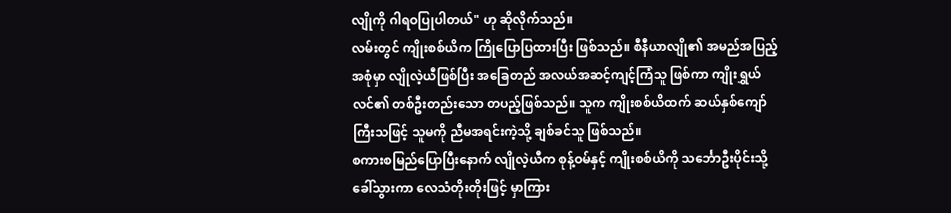လျိုကို ဂါရဝပြုပါတယ်" ဟု ဆိုလိုက်သည်။
လမ်းတွင် ကျိုးစစ်ယိက ကြိုပြောပြထားပြီး ဖြစ်သည်။ စီနီယာလျို၏ အမည်အပြည့်အစုံမှာ လျိုလဲ့ယီဖြစ်ပြီး အခြေတည် အလယ်အဆင့်ကျင့်ကြံသူ ဖြစ်ကာ ကျိုးရွှယ်လင်၏ တစ်ဦးတည်းသော တပည့်ဖြစ်သည်။ သူက ကျိုးစစ်ယိထက် ဆယ်နှစ်ကျော် ကြီးသဖြင့် သူမကို ညီမအရင်းကဲ့သို့ ချစ်ခင်သူ ဖြစ်သည်။
စကားစမြည်ပြောပြီးနောက် လျိုလဲ့ယီက စုန့်ဝမ်နှင့် ကျိုးစစ်ယိကို သင်္ဘောဦးပိုင်းသို့ ခေါ်သွားကာ လေသံတိုးတိုးဖြင့် မှာကြား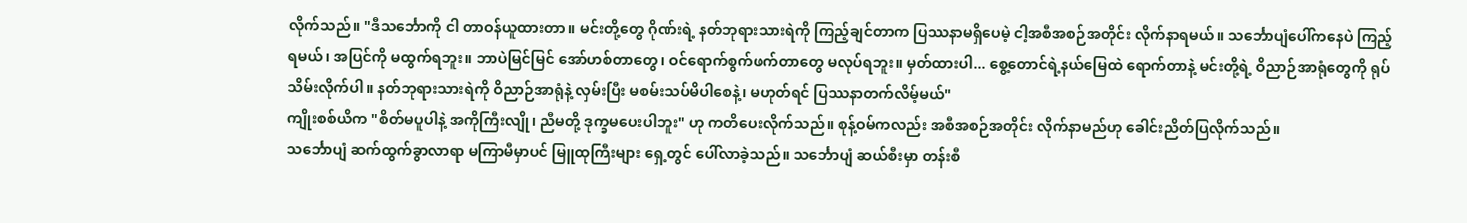လိုက်သည်။ "ဒီသင်္ဘောကို ငါ တာဝန်ယူထားတာ။ မင်းတို့တွေ ဂိုဏ်းရဲ့ နတ်ဘုရားသားရဲကို ကြည့်ချင်တာက ပြဿနာမရှိပေမဲ့ ငါ့အစီအစဉ်အတိုင်း လိုက်နာရမယ်။ သင်္ဘောပျံပေါ်ကနေပဲ ကြည့်ရမယ်၊ အပြင်ကို မထွက်ရဘူး။ ဘာပဲမြင်မြင် အော်ဟစ်တာတွေ၊ ဝင်ရောက်စွက်ဖက်တာတွေ မလုပ်ရဘူး။ မှတ်ထားပါ... စွေ့တောင်ရဲ့နယ်မြေထဲ ရောက်တာနဲ့ မင်းတို့ရဲ့ ဝိညာဉ်အာရုံတွေကို ရုပ်သိမ်းလိုက်ပါ။ နတ်ဘုရားသားရဲကို ဝိညာဉ်အာရုံနဲ့ လှမ်းပြီး မစမ်းသပ်မိပါစေနဲ့၊ မဟုတ်ရင် ပြဿနာတက်လိမ့်မယ်"
ကျိုးစစ်ယိက "စိတ်မပူပါနဲ့ အကိုကြီးလျို၊ ညီမတို့ ဒုက္ခမပေးပါဘူး" ဟု ကတိပေးလိုက်သည်။ စုန့်ဝမ်ကလည်း အစီအစဉ်အတိုင်း လိုက်နာမည်ဟု ခေါင်းညိတ်ပြလိုက်သည်။
သင်္ဘောပျံ ဆက်ထွက်ခွာလာရာ မကြာမီမှာပင် မြူထုကြီးများ ရှေ့တွင် ပေါ်လာခဲ့သည်။ သင်္ဘောပျံ ဆယ်စီးမှာ တန်းစီ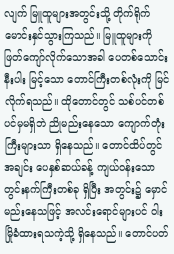လျက် မြူထူများအတွင်းသို့ တိုက်ရိုက်မောင်းနှင်သွားကြသည်။ မြူထူများကို ဖြတ်ကျော်လိုက်သောအခါ ပေတစ်သောင်းနီးပါး မြင့်သော တောင်ကြီးတစ်လုံးကို မြင်လိုက်ရသည်။ ထိုတောင်တွင် သစ်ပင်တစ်ပင်မှမရှိဘဲ ညိုမည်းနေသော ကျောက်တုံးကြီးများသာ ရှိနေသည်။ တောင်ထိပ်တွင် အချင်း ပေနှစ်ဆယ်ခန့် ကျယ်ဝန်းသော တွင်းနက်ကြီးတစ်ခု ရှိပြီး အတွင်း၌ မှောင်မည်းနေသဖြင့် အလင်းရောင်များပင် ဝါးမြိုခံထားရသကဲ့သို့ ရှိနေသည်။ တောင်ပတ်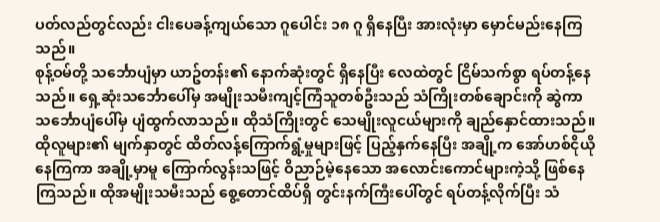ပတ်လည်တွင်လည်း ငါးပေခန့်ကျယ်သော ဂူပေါင်း ၁၈ ဂူ ရှိနေပြီး အားလုံးမှာ မှောင်မည်းနေကြသည်။
စုန့်ဝမ်တို့ သင်္ဘောပျံမှာ ယာဥ်တန်း၏ နောက်ဆုံးတွင် ရှိနေပြီး လေထဲတွင် ငြိမ်သက်စွာ ရပ်တန့်နေသည်။ ရှေ့ဆုံးသင်္ဘောပေါ်မှ အမျိုးသမီးကျင့်ကြံသူတစ်ဦးသည် သံကြိုးတစ်ချောင်းကို ဆွဲကာ သင်္ဘောပျံပေါ်မှ ပျံထွက်လာသည်။ ထိုသံကြိုးတွင် သေမျိုးလူငယ်များကို ချည်နှောင်ထားသည်။ ထိုလူများ၏ မျက်နှာတွင် ထိတ်လန့်ကြောက်ရွံ့မှုများဖြင့် ပြည့်နှက်နေပြီး အချို့က အော်ဟစ်ငိုယိုနေကြကာ အချို့မှာမူ ကြောက်လွန်းသဖြင့် ဝိညာဉ်မဲ့နေသော အလောင်းကောင်များကဲ့သို့ ဖြစ်နေကြသည်။ ထိုအမျိုးသမီးသည် စွေ့တောင်ထိပ်ရှိ တွင်းနက်ကြီးပေါ်တွင် ရပ်တန့်လိုက်ပြီး သံ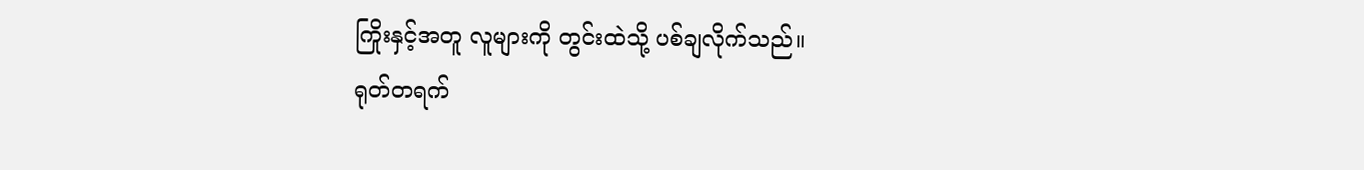ကြိုးနှင့်အတူ လူများကို တွင်းထဲသို့ ပစ်ချလိုက်သည်။
ရုတ်တရက်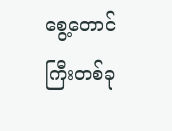စွေ့တောင်ကြီးတစ်ခု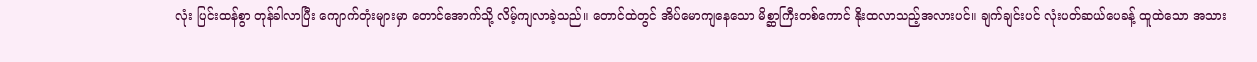လုံး ပြင်းထန်စွာ တုန်ခါလာပြီး ကျောက်တုံးများမှာ တောင်အောက်သို့ လိမ့်ကျလာခဲ့သည်။ တောင်ထဲတွင် အိပ်မောကျနေသော မိစ္ဆာကြီးတစ်ကောင် နိုးထလာသည့်အလားပင်။ ချက်ချင်းပင် လုံးပတ်ဆယ်ပေခန့် ထူထဲသော အသား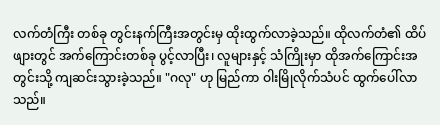လက်တံကြီး တစ်ခု တွင်းနက်ကြီးအတွင်းမှ ထိုးထွက်လာခဲ့သည်။ ထိုလက်တံ၏ ထိပ်ဖျားတွင် အက်ကြောင်းတစ်ခု ပွင့်လာပြီး၊ လူများနှင့် သံကြိုးမှာ ထိုအက်ကြောင်းအတွင်းသို့ ကျဆင်းသွားခဲ့သည်။ "ဂလု" ဟု မြည်ကာ ဝါးမြိုလိုက်သံပင် ထွက်ပေါ်လာသည်။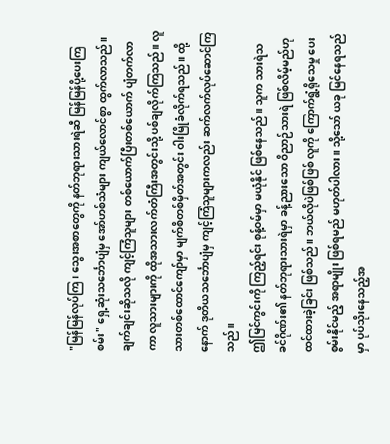"မြန်မြန်လုပ်ကြ၊ သွေးအစာတွေကို နတ်ဘုရားသားရဲဆီ မြန်မြန်ပို့ပေးကြစမ်း" ရှေ့ဆုံးသင်္ဘောပျံမှ အော်ဟစ်သံများ ကျယ်လောင်စွာ ထွက်လာသည်။ ချက်ချင်းဆိုသလို ကျင့်ကြံသူများ တစ်ယောက်ပြီးတစ်ယောက် ပျံတက်လာကာ လူသားများကို ထိုအသားလက်တံကြီးအတွင်းသို့ ပစ်ချလိုက်ကြသည်။ လူသားတစ်ထောင်ကျော်မှာ မျက်စိတစ်မှိတ်အတွင်း ဝါးမြိုခံလိုက်ရသည်။ ထို့နောက် ဒုတိယသင်္ဘောပျံမှ ကျင့်ကြံသူများကလည်း ဆက်လက်လုပ်ဆောင်ကြသည်။
ဤမြင်ကွင်းကို ကြည့်ရင်း စုန့်ဝမ်မှာ မယုံနိုင် ဖြစ်နေသည်။ သူက သားရဲသခင်ဂိုဏ်း၏ နတ်ဘုရားသားရဲမှာ ခန့်ညားသော ဝိညာဉ်သားရဲ ဖြစ်လိမ့်မည်ဟု ထင်ထားခဲ့ခြင်း ဖြစ်သည်။ ဘယ်လိုပဲဖြစ်ဖြစ် လူကို ကြောက်ရွံ့ရိုသေမှု ပေးစွမ်းနိုင်မည့် အရာမျိုး ဖြစ်ရမည် မဟုတ်ပါလား။ သို့သော် ယခု မြင်နေရသည်မှာ ပုပ်သိုးနေသည့်အ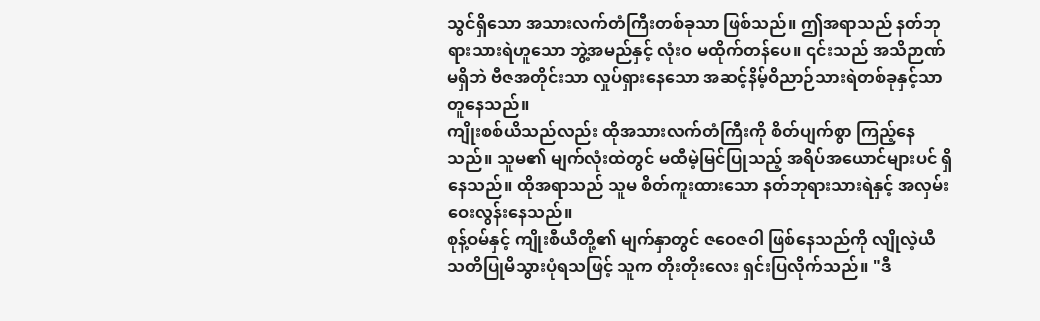သွင်ရှိသော အသားလက်တံကြီးတစ်ခုသာ ဖြစ်သည်။ ဤအရာသည် နတ်ဘုရားသားရဲဟူသော ဘွဲ့အမည်နှင့် လုံးဝ မထိုက်တန်ပေ။ ၎င်းသည် အသိဉာဏ်မရှိဘဲ ဗီဇအတိုင်းသာ လှုပ်ရှားနေသော အဆင့်နိမ့်ဝိညာဉ်သားရဲတစ်ခုနှင့်သာ တူနေသည်။
ကျိုးစစ်ယိသည်လည်း ထိုအသားလက်တံကြီးကို စိတ်ပျက်စွာ ကြည့်နေသည်။ သူမ၏ မျက်လုံးထဲတွင် မထီမဲ့မြင်ပြုသည့် အရိပ်အယောင်များပင် ရှိနေသည်။ ထိုအရာသည် သူမ စိတ်ကူးထားသော နတ်ဘုရားသားရဲနှင့် အလှမ်းဝေးလွန်းနေသည်။
စုန့်ဝမ်နှင့် ကျိုးစီယီတို့၏ မျက်နှာတွင် ဇဝေဇဝါ ဖြစ်နေသည်ကို လျိုလဲ့ယီ သတိပြုမိသွားပုံရသဖြင့် သူက တိုးတိုးလေး ရှင်းပြလိုက်သည်။ "ဒီ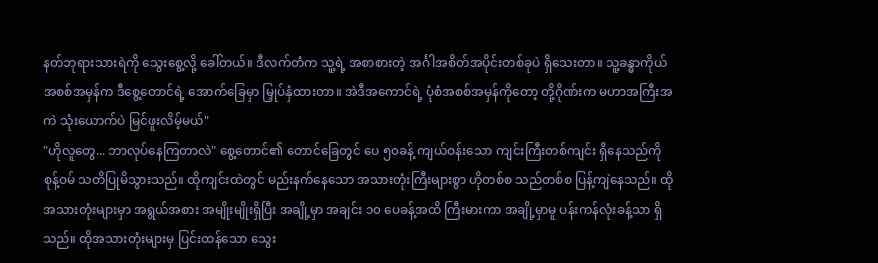နတ်ဘုရားသားရဲကို သွေးစွေ့လို့ ခေါ်တယ်။ ဒီလက်တံက သူ့ရဲ့ အစာစားတဲ့ အင်္ဂါအစိတ်အပိုင်းတစ်ခုပဲ ရှိသေးတာ။ သူ့ခန္ဓာကိုယ်အစစ်အမှန်က ဒီစွေ့တောင်ရဲ့ အောက်ခြေမှာ မြှုပ်နှံထားတာ။ အဲဒီအကောင်ရဲ့ ပုံစံအစစ်အမှန်ကိုတော့ တို့ဂိုဏ်းက မဟာအကြီးအကဲ သုံးယောက်ပဲ မြင်ဖူးလိမ့်မယ်"
"ဟိုလူတွေ... ဘာလုပ်နေကြတာလဲ" စွေ့တောင်၏ တောင်ခြေတွင် ပေ ၅၀ခန့် ကျယ်ဝန်းသော ကျင်းကြီးတစ်ကျင်း ရှိနေသည်ကို စုန့်ဝမ် သတိပြုမိသွားသည်။ ထိုကျင်းထဲတွင် မည်းနက်နေသော အသားတုံးကြီးများစွာ ဟိုတစ်စ သည်တစ်စ ပြန့်ကျဲနေသည်။ ထိုအသားတုံးများမှာ အရွယ်အစား အမျိုးမျိုးရှိပြီး အချို့မှာ အချင်း ၁၀ ပေခန့်အထိ ကြီးမားကာ အချို့မှာမူ ပန်းကန်လုံးခန့်သာ ရှိသည်။ ထိုအသားတုံးများမှ ပြင်းထန်သော သွေး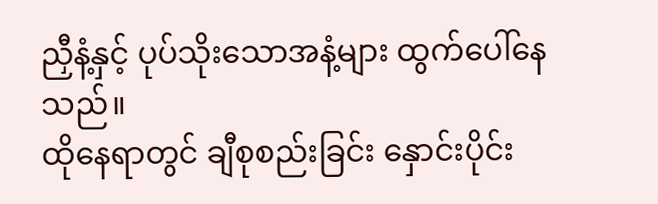ညှီနံ့နှင့် ပုပ်သိုးသောအနံ့များ ထွက်ပေါ်နေသည်။
ထိုနေရာတွင် ချီစုစည်းခြင်း နှောင်းပိုင်း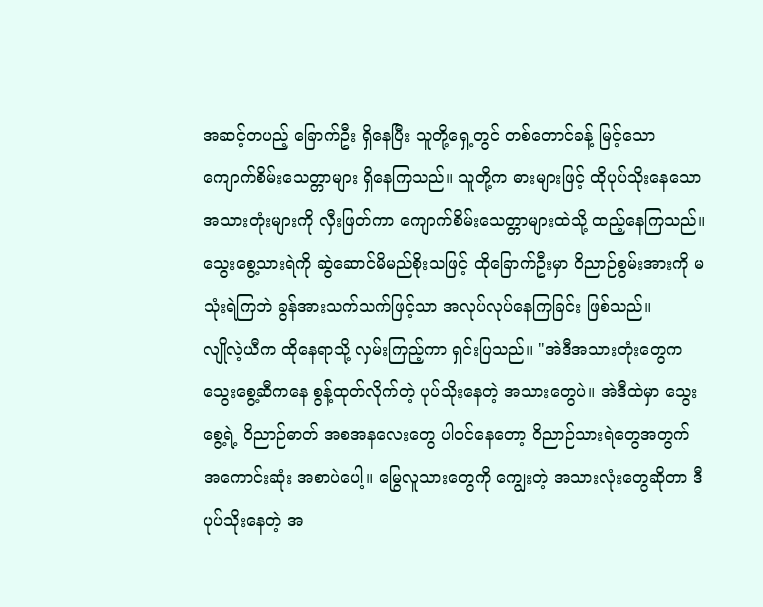အဆင့်တပည့် ခြောက်ဦး ရှိနေပြီး သူတို့ရှေ့တွင် တစ်တောင်ခန့် မြင့်သော ကျောက်စိမ်းသေတ္တာများ ရှိနေကြသည်။ သူတို့က ဓားများဖြင့် ထိုပုပ်သိုးနေသော အသားတုံးများကို လှီးဖြတ်ကာ ကျောက်စိမ်းသေတ္တာများထဲသို့ ထည့်နေကြသည်။ သွေးစွေ့သားရဲကို ဆွဲဆောင်မိမည်စိုးသဖြင့် ထိုခြောက်ဦးမှာ ဝိညာဉ်စွမ်းအားကို မသုံးရဲကြဘဲ ခွန်အားသက်သက်ဖြင့်သာ အလုပ်လုပ်နေကြခြင်း ဖြစ်သည်။
လျိုလဲ့ယီက ထိုနေရာသို့ လှမ်းကြည့်ကာ ရှင်းပြသည်။ "အဲဒီအသားတုံးတွေက သွေးစွေ့ဆီကနေ စွန့်ထုတ်လိုက်တဲ့ ပုပ်သိုးနေတဲ့ အသားတွေပဲ။ အဲဒီထဲမှာ သွေးစွေ့ရဲ့ ဝိညာဉ်ဓာတ် အစအနလေးတွေ ပါဝင်နေတော့ ဝိညာဉ်သားရဲတွေအတွက် အကောင်းဆုံး အစာပဲပေါ့။ မြွေလူသားတွေကို ကျွေးတဲ့ အသားလုံးတွေဆိုတာ ဒီပုပ်သိုးနေတဲ့ အ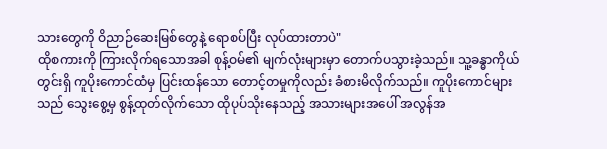သားတွေကို ဝိညာဉ်ဆေးမြစ်တွေနဲ့ ရောစပ်ပြီး လုပ်ထားတာပဲ"
ထိုစကားကို ကြားလိုက်ရသောအခါ စုန့်ဝမ်၏ မျက်လုံးများမှာ တောက်ပသွားခဲ့သည်။ သူ့ခန္ဓာကိုယ်တွင်းရှိ ကူပိုးကောင်ထံမှ ပြင်းထန်သော တောင့်တမှုကိုလည်း ခံစားမိလိုက်သည်။ ကူပိုးကောင်များသည် သွေးစွေ့မှ စွန့်ထုတ်လိုက်သော ထိုပုပ်သိုးနေသည့် အသားများအပေါ် အလွန်အ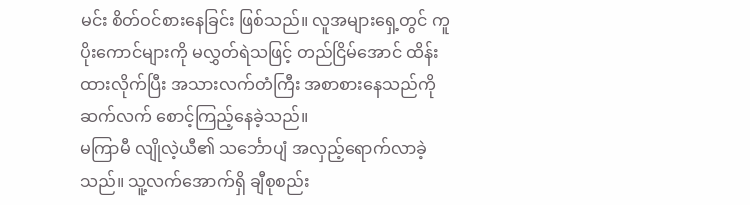မင်း စိတ်ဝင်စားနေခြင်း ဖြစ်သည်။ လူအများရှေ့တွင် ကူပိုးကောင်များကို မလွှတ်ရဲသဖြင့် တည်ငြိမ်အောင် ထိန်းထားလိုက်ပြီး အသားလက်တံကြီး အစာစားနေသည်ကို ဆက်လက် စောင့်ကြည့်နေခဲ့သည်။
မကြာမီ လျိုလဲ့ယီ၏ သင်္ဘောပျံ အလှည့်ရောက်လာခဲ့သည်။ သူ့လက်အောက်ရှိ ချီစုစည်း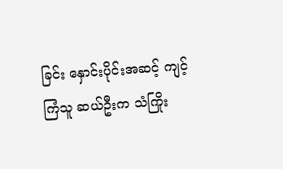ခြင်း နှောင်းပိုင်းအဆင့် ကျင့်ကြံသူ ဆယ်ဦးက သံကြိုး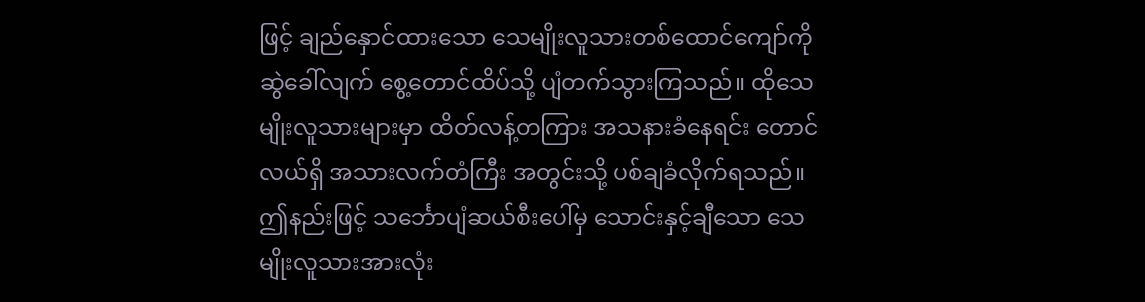ဖြင့် ချည်နှောင်ထားသော သေမျိုးလူသားတစ်ထောင်ကျော်ကို ဆွဲခေါ်လျက် စွေ့တောင်ထိပ်သို့ ပျံတက်သွားကြသည်။ ထိုသေမျိုးလူသားများမှာ ထိတ်လန့်တကြား အသနားခံနေရင်း တောင်လယ်ရှိ အသားလက်တံကြီး အတွင်းသို့ ပစ်ချခံလိုက်ရသည်။ ဤနည်းဖြင့် သင်္ဘောပျံဆယ်စီးပေါ်မှ သောင်းနှင့်ချီသော သေမျိုးလူသားအားလုံး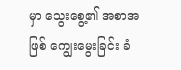မှာ သွေးစွေ့၏ အစာအဖြစ် ကျွေးမွေးခြင်း ခံ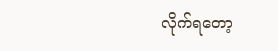လိုက်ရတော့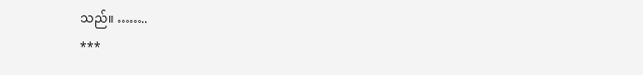သည်။ ……..
***